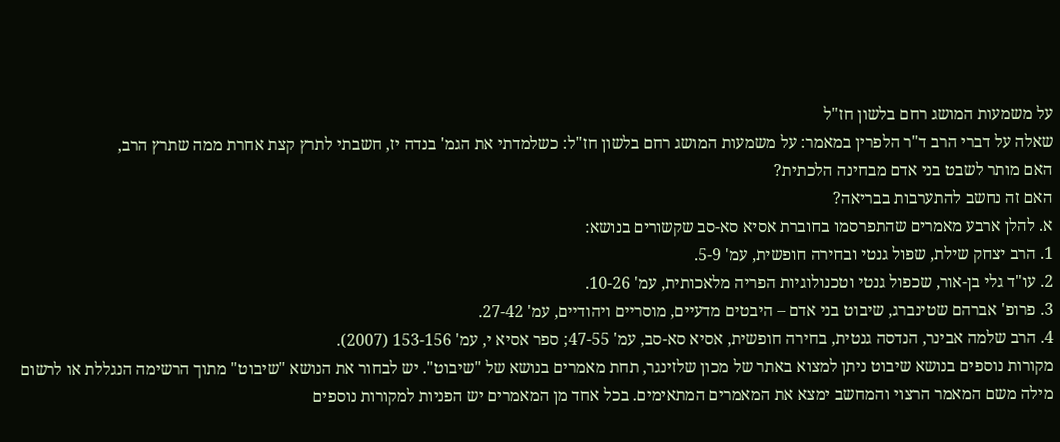על משמעות המושג רחם בלשון חז"ל
שאלה על דברי הרב ד"ר הלפרין במאמר: על משמעות המושג רחם בלשון חז"ל: כשלמדתי את הגמ' בנדה יז, חשבתי לתרץ קצת אחרת ממה שתרץ הרב,
האם מותר לשבט בני אדם מבחינה הלכתית?
האם זה נחשב להתערבות בבריאה?
א. להלן ארבע מאמרים שהתפרסמו בחוברת אסיא סא-סב שקשורים בנושא:
1. הרב יצחק שילת, שפול גנטי ובחירה חופשית, עמ' 5-9.
2. עו"ד גלי בן-אור, שכפול גנטי וטכנולוגיות הפריה מלאכותית, עמ' 10-26.
3. פרופ' אברהם שטינברג, שיבוט בני אדם – היבטים מדעיים, מוסריים ויהודיים, עמ' 27-42.
4. הרב שלמה אבינר, הנדסה גנטית, בחירה חופשית, אסיא סא-סב, עמ' 47-55; ספר אסיא י, עמ' 153-156 (2007).
מקורות נוספים בנושא שיבוט ניתן למצוא באתר של מכון שלזינגר, תחת מאמרים בנושא של "שיבוט". יש לבחור את הנושא "שיבוט" מתוך הרשימה הנגללת או לרשום מילה משם המאמר הרצוי והמחשב ימצא את המאמרים המתאימים. בכל אחד מן המאמרים יש הפניות למקורות נוספים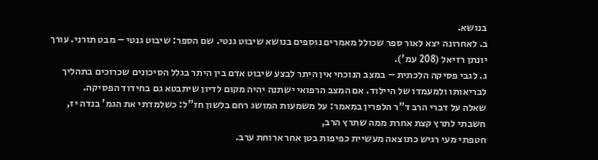בנושא.
ב. לאחרונה יצא לאור ספר שכולל מאמרים נוספים בנושא שיבוט גנטי. שם הספר: שיבוט גנטי – מבט תורני. עורך יונתן רזיאל (208 עמ').
ג. לגבי פסיקה הלכתית – במצב הנוכחי אין היתר לבצע שיבוט אדם בין היתר בגלל הסיכונים שכרוכים בתהליך לבריאותו ולמעמדו של היילוד. אם המצב הרפואי ישתנה יהיה מקום לדיון שיתבטא גם בחידוד הפסיקה.
שאלה על דברי הרב ד"ר הלפרין במאמר: על משמעות המושג רחם בלשון חז"ל: כשלמדתי את הגמ' בנדה יז, חשבתי לתרץ קצת אחרת ממה שתרץ הרב,
חטפתי מעי רגיש כתוצאה מעשיית כפיפות בטן אחר ארוחת ערב.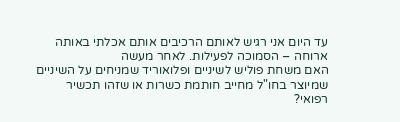עד היום אני רגיש לאותם הרכיבים אותם אכלתי באותה ארוחה – הסמוכה לפעילות. לאחר מעשה
האם משחת פוליש לשיניים ופלואוריד שמניחים על השיניים שמיוצר בחו"ל מחייב חותמת כשרות או שזהו תכשיר רפואי?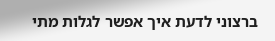ברצוני לדעת איך אפשר לגלות מתי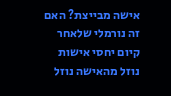אישה מבייצת? האם זה נורמלי שלאחר קיום יחסי אישות נוזל מהאישה נוזל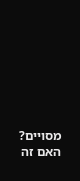מסויים? האם זה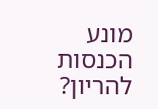מונע הכנסות להריון?